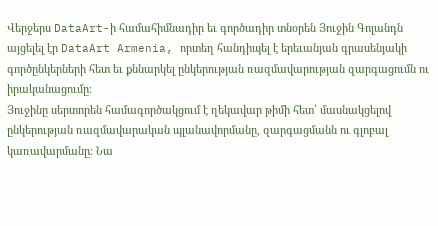Վերջերս DataArt-ի համահիմնադիր եւ գործադիր տնօրեն Յուջին Գոլանդն այցելել էր DataArt Armenia, որտեղ հանդիպել է երեւանյան գրասենյակի գործընկերների հետ եւ քննարկել ընկերության ռազմավարության զարգացումն ու իրականացումը։
Յուջինը սերտորեն համագործակցում է ղեկավար թիմի հետ՝ մասնակցելով ընկերության ռազմավարական պլանավորմանը, զարգացմանն ու գլոբալ կառավարմանը։ Նա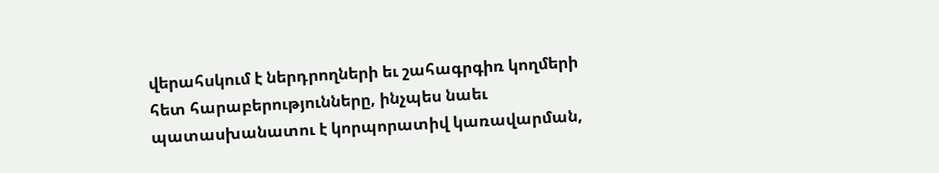վերահսկում է ներդրողների եւ շահագրգիռ կողմերի հետ հարաբերությունները, ինչպես նաեւ պատասխանատու է կորպորատիվ կառավարման,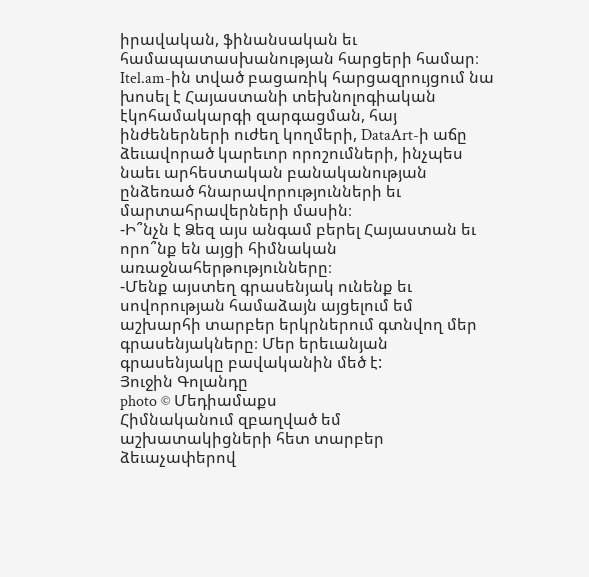իրավական, ֆինանսական եւ համապատասխանության հարցերի համար։
Itel.am-ին տված բացառիկ հարցազրույցում նա խոսել է Հայաստանի տեխնոլոգիական էկոհամակարգի զարգացման, հայ ինժեներների ուժեղ կողմերի, DataArt-ի աճը ձեւավորած կարեւոր որոշումների, ինչպես նաեւ արհեստական բանականության ընձեռած հնարավորությունների եւ մարտահրավերների մասին։
-Ի՞նչն է Ձեզ այս անգամ բերել Հայաստան եւ որո՞նք են այցի հիմնական առաջնահերթությունները։
-Մենք այստեղ գրասենյակ ունենք եւ սովորության համաձայն այցելում եմ աշխարհի տարբեր երկրներում գտնվող մեր գրասենյակները։ Մեր երեւանյան գրասենյակը բավականին մեծ է:
Յուջին Գոլանդը
photo © Մեդիամաքս
Հիմնականում զբաղված եմ աշխատակիցների հետ տարբեր ձեւաչափերով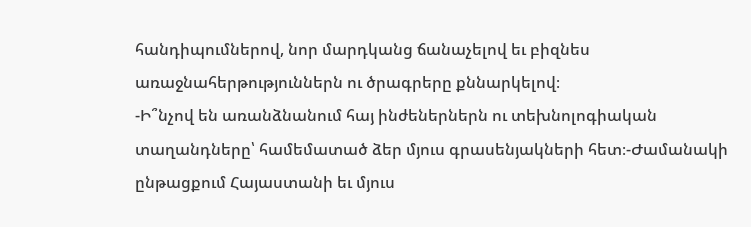հանդիպումներով, նոր մարդկանց ճանաչելով եւ բիզնես առաջնահերթություններն ու ծրագրերը քննարկելով։
-Ի՞նչով են առանձնանում հայ ինժեներներն ու տեխնոլոգիական տաղանդները՝ համեմատած ձեր մյուս գրասենյակների հետ։-Ժամանակի ընթացքում Հայաստանի եւ մյուս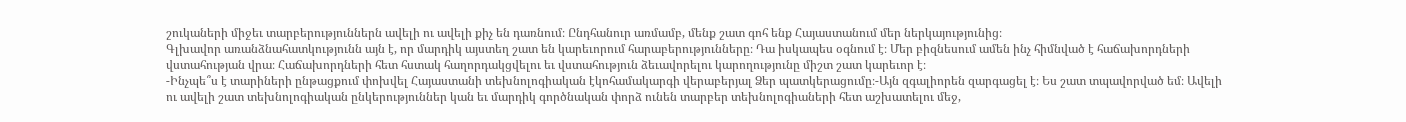շուկաների միջեւ տարբերություններն ավելի ու ավելի քիչ են դառնում։ Ընդհանուր առմամբ, մենք շատ գոհ ենք Հայաստանում մեր ներկայությունից։
Գլխավոր առանձնահատկությունն այն է, որ մարդիկ այստեղ շատ են կարեւորում հարաբերությունները։ Դա իսկապես օգնում է։ Մեր բիզնեսում ամեն ինչ հիմնված է հաճախորդների վստահության վրա։ Հաճախորդների հետ հստակ հաղորդակցվելու եւ վստահություն ձեւավորելու կարողությունը միշտ շատ կարեւոր է։
-Ինչպե՞ս է տարիների ընթացքում փոխվել Հայաստանի տեխնոլոգիական էկոհամակարգի վերաբերյալ Ձեր պատկերացումը։-Այն զգալիորեն զարգացել է։ Ես շատ տպավորված եմ։ Ավելի ու ավելի շատ տեխնոլոգիական ընկերություններ կան եւ մարդիկ գործնական փորձ ունեն տարբեր տեխնոլոգիաների հետ աշխատելու մեջ,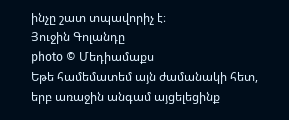ինչը շատ տպավորիչ է։
Յուջին Գոլանդը
photo © Մեդիամաքս
Եթե համեմատեմ այն ժամանակի հետ, երբ առաջին անգամ այցելեցինք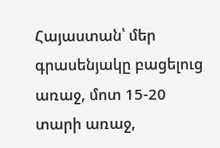Հայաստան՝ մեր գրասենյակը բացելուց առաջ, մոտ 15-20 տարի առաջ,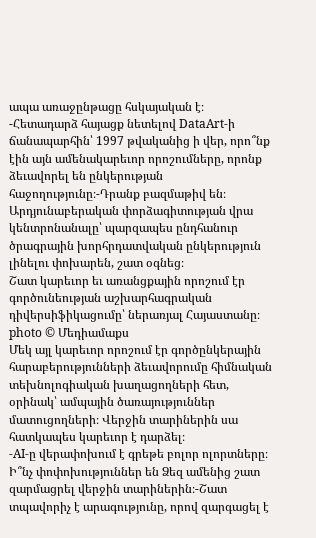ապա առաջընթացը հսկայական է։
-Հետադարձ հայացք նետելով DataArt-ի ճանապարհին՝ 1997 թվականից ի վեր, որո՞նք էին այն ամենակարեւոր որոշումները, որոնք ձեւավորել են ընկերության հաջողությունը։-Դրանք բազմաթիվ են։ Արդյունաբերական փորձագիտության վրա կենտրոնանալը՝ պարզապես ընդհանուր ծրագրային խորհրդատվական ընկերություն լինելու փոխարեն, շատ օգնեց։
Շատ կարեւոր եւ առանցքային որոշում էր գործունեության աշխարհագրական դիվերսիֆիկացումը՝ ներառյալ Հայաստանը։
photo © Մեդիամաքս
Մեկ այլ կարեւոր որոշում էր գործընկերային հարաբերությունների ձեւավորումը հիմնական տեխնոլոգիական խաղացողների հետ, օրինակ՝ ամպային ծառայություններ մատուցողների։ Վերջին տարիներին սա հատկապես կարեւոր է դարձել։
-AI-ը վերափոխում է գրեթե բոլոր ոլորտները։ Ի՞նչ փոփոխություններ են Ձեզ ամենից շատ զարմացրել վերջին տարիներին։-Շատ տպավորիչ է արագությունը, որով զարգացել է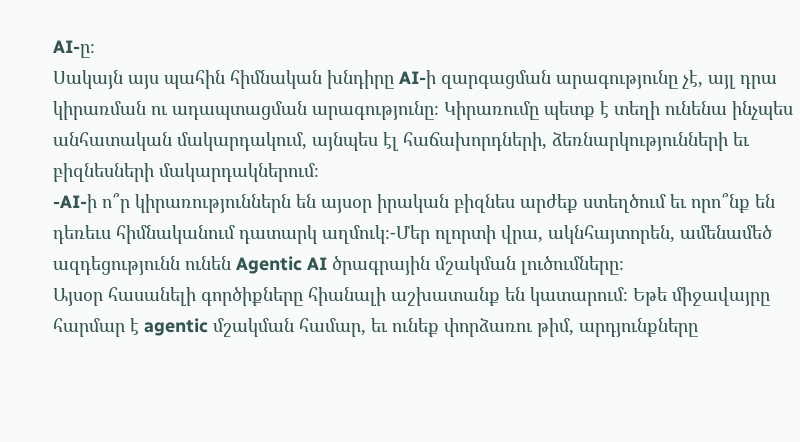AI-ը։
Սակայն այս պահին հիմնական խնդիրը AI-ի զարգացման արագությունը չէ, այլ դրա կիրառման ու ադապտացման արագությունը։ Կիրառումը պետք է տեղի ունենա ինչպես անհատական մակարդակում, այնպես էլ հաճախորդների, ձեռնարկությունների եւ բիզնեսների մակարդակներում։
-AI-ի ո՞ր կիրառություններն են այսօր իրական բիզնես արժեք ստեղծում եւ որո՞նք են դեռեւս հիմնականում դատարկ աղմուկ։-Մեր ոլորտի վրա, ակնհայտորեն, ամենամեծ ազդեցությունն ունեն Agentic AI ծրագրային մշակման լուծումները։
Այսօր հասանելի գործիքները հիանալի աշխատանք են կատարում։ Եթե միջավայրը հարմար է agentic մշակման համար, եւ ունեք փորձառու թիմ, արդյունքները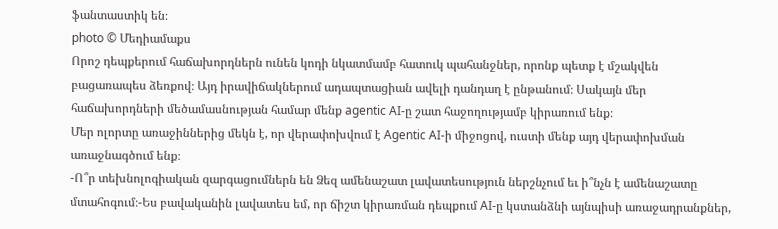ֆանտաստիկ են։
photo © Մեդիամաքս
Որոշ դեպքերում հաճախորդներն ունեն կոդի նկատմամբ հատուկ պահանջներ, որոնք պետք է մշակվեն բացառապես ձեռքով։ Այդ իրավիճակներում ադապտացիան ավելի դանդաղ է ընթանում։ Սակայն մեր հաճախորդների մեծամասնության համար մենք agentic AI-ը շատ հաջողությամբ կիրառում ենք։
Մեր ոլորտը առաջիններից մեկն է, որ վերափոխվում է Agentic AI-ի միջոցով, ուստի մենք այդ վերափոխման առաջնագծում ենք։
-Ո՞ր տեխնոլոգիական զարգացումներն են Ձեզ ամենաշատ լավատեսություն ներշնչում եւ ի՞նչն է ամենաշատը մտահոգում։-Ես բավականին լավատես եմ, որ ճիշտ կիրառման դեպքում AI-ը կստանձնի այնպիսի առաջադրանքներ,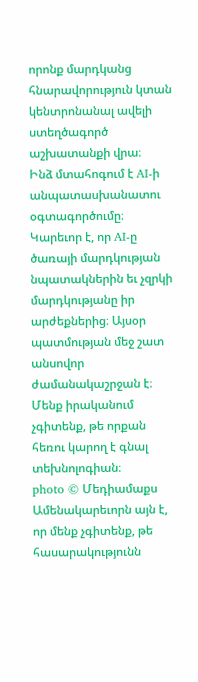որոնք մարդկանց հնարավորություն կտան կենտրոնանալ ավելի ստեղծագործ աշխատանքի վրա։
Ինձ մտահոգում է AI-ի անպատասխանատու օգտագործումը։ Կարեւոր է, որ AI-ը ծառայի մարդկության նպատակներին եւ չզրկի մարդկությանը իր արժեքներից։ Այսօր պատմության մեջ շատ անսովոր ժամանակաշրջան է։ Մենք իրականում չգիտենք, թե որքան հեռու կարող է գնալ տեխնոլոգիան։
photo © Մեդիամաքս
Ամենակարեւորն այն է, որ մենք չգիտենք, թե հասարակությունն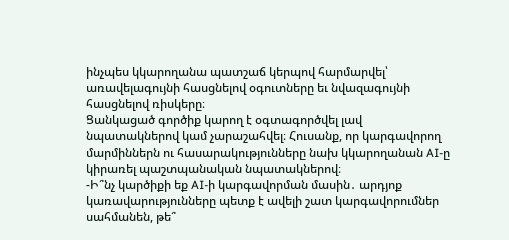ինչպես կկարողանա պատշաճ կերպով հարմարվել՝ առավելագույնի հասցնելով օգուտները եւ նվազագույնի հասցնելով ռիսկերը։
Ցանկացած գործիք կարող է օգտագործվել լավ նպատակներով կամ չարաշահվել։ Հուսանք, որ կարգավորող մարմիններն ու հասարակությունները նախ կկարողանան AI-ը կիրառել պաշտպանական նպատակներով։
-Ի՞նչ կարծիքի եք AI-ի կարգավորման մասին․ արդյոք կառավարությունները պետք է ավելի շատ կարգավորումներ սահմանեն, թե՞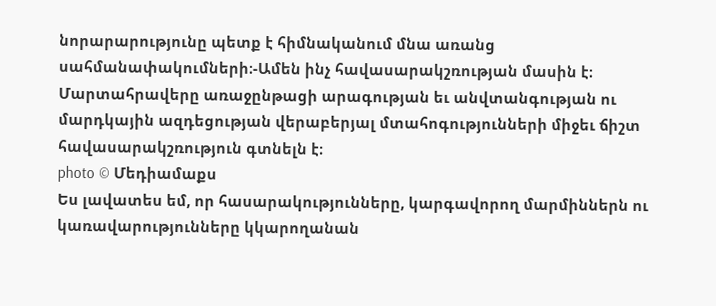նորարարությունը պետք է հիմնականում մնա առանց սահմանափակումների։-Ամեն ինչ հավասարակշռության մասին է։ Մարտահրավերը առաջընթացի արագության եւ անվտանգության ու մարդկային ազդեցության վերաբերյալ մտահոգությունների միջեւ ճիշտ հավասարակշռություն գտնելն է։
photo © Մեդիամաքս
Ես լավատես եմ, որ հասարակությունները, կարգավորող մարմիններն ու կառավարությունները կկարողանան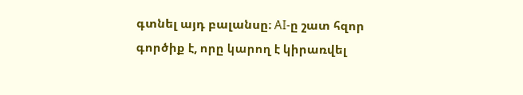գտնել այդ բալանսը։ AI-ը շատ հզոր գործիք է, որը կարող է կիրառվել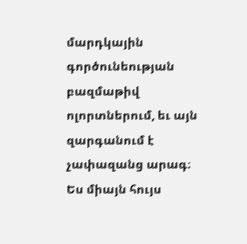մարդկային գործունեության բազմաթիվ ոլորտներում, եւ այն զարգանում է չափազանց արագ։
Ես միայն հույս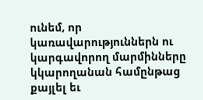ունեմ, որ կառավարություններն ու կարգավորող մարմինները կկարողանան համընթաց քայլել եւ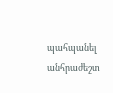պահպանել անհրաժեշտ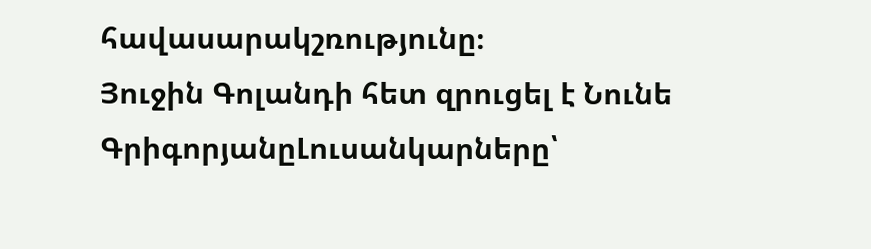հավասարակշռությունը։
Յուջին Գոլանդի հետ զրուցել է Նունե ԳրիգորյանըԼուսանկարները՝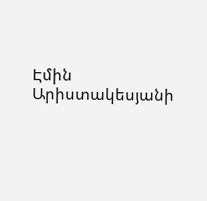Էմին Արիստակեսյանի